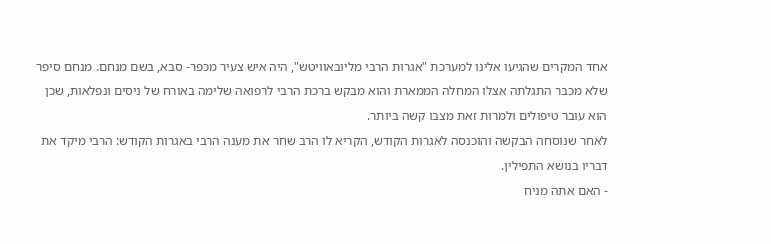אחד המקרים שהגיעו אלינו למערכת "אגרות הרבי מליובאוויטש", היה איש צעיר מכפר- סבא, בשם מנחם. מנחם סיפר שלא מכבר התגלתה אצלו המחלה הממארת והוא מבקש ברכת הרבי לרפואה שלימה באורח של ניסים ונפלאות, שכן הוא עובר טיפולים ולמרות זאת מצבו קשה ביותר.
לאחר שנוסחה הבקשה והוכנסה לאגרות הקודש, הקריא לו הרב שחר את מענה הרבי באגרות הקודש: הרבי מיקד את דבריו בנושא התפילין.
- האם אתה מניח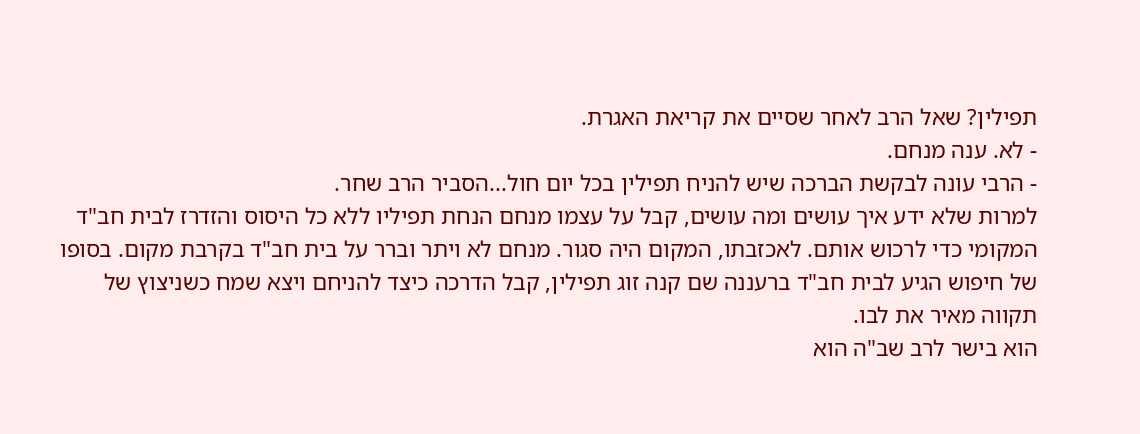תפילין? שאל הרב לאחר שסיים את קריאת האגרת.
- לא. ענה מנחם.
- הרבי עונה לבקשת הברכה שיש להניח תפילין בכל יום חול...הסביר הרב שחר.
למרות שלא ידע איך עושים ומה עושים, קבל על עצמו מנחם הנחת תפיליו ללא כל היסוס והזדרז לבית חב"ד המקומי כדי לרכוש אותם. לאכזבתו, המקום היה סגור. מנחם לא ויתר וברר על בית חב"ד בקרבת מקום. בסופו של חיפוש הגיע לבית חב"ד ברעננה שם קנה זוג תפילין, קבל הדרכה כיצד להניחם ויצא שמח כשניצוץ של תקווה מאיר את לבו.
הוא בישר לרב שב"ה הוא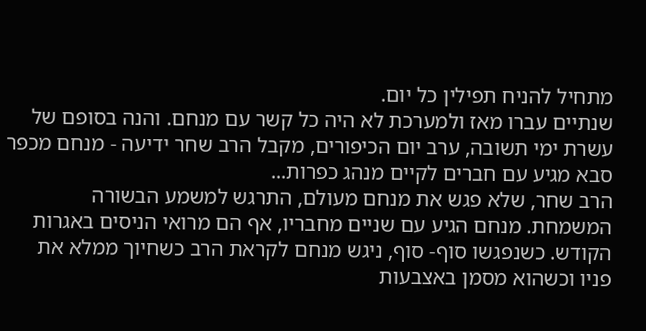מתחיל להניח תפילין כל יום.
שנתיים עברו מאז ולמערכת לא היה כל קשר עם מנחם. והנה בסופם של עשרת ימי תשובה, ערב יום הכיפורים, מקבל הרב שחר ידיעה - מנחם מכפר סבא מגיע עם חברים לקיים מנהג כפרות...
הרב שחר, שלא פגש את מנחם מעולם, התרגש למשמע הבשורה המשמחת. מנחם הגיע עם שניים מחבריו, אף הם מרואי הניסים באגרות הקודש. כשנפגשו סוף- סוף, ניגש מנחם לקראת הרב כשחיוך ממלא את פניו וכשהוא מסמן באצבעות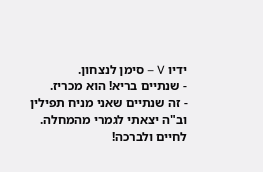ידיו V – סימן לנצחון.
- שנתיים בריא! הוא מכריז.
- זה שנתיים שאני מניח תפילין וב"ה יצאתי לגמרי מהמחלה. לחיים ולברכה!